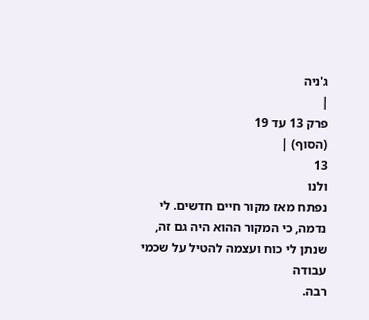ג'ניה
|
פרק 13 עד 19
(הסוף) |
13
ולנו
נפתח מאז מקור חיים חדשים. לי
נדמה, כי המקור ההוא היה גם זה, שנתן לי כוח ועצמה להטיל על שכמי עבודה
רבה.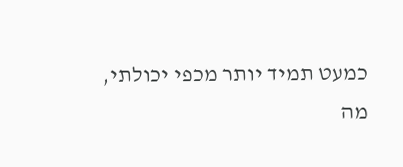כמעט תמיד יותר מכפי יכולתי,
מה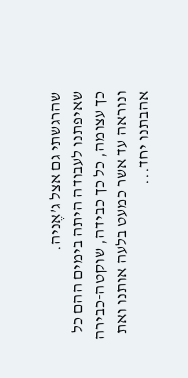שהרגשתי גם אצל ג’אֶניה.
שאיפתנו לעבודה היתה בימים ההם כל כך עצומה, כל כך כבידה, שוקטה-כבירה
ונוראה עד אשר כמעט בלעה אותנו ואת אהבתנו יחד...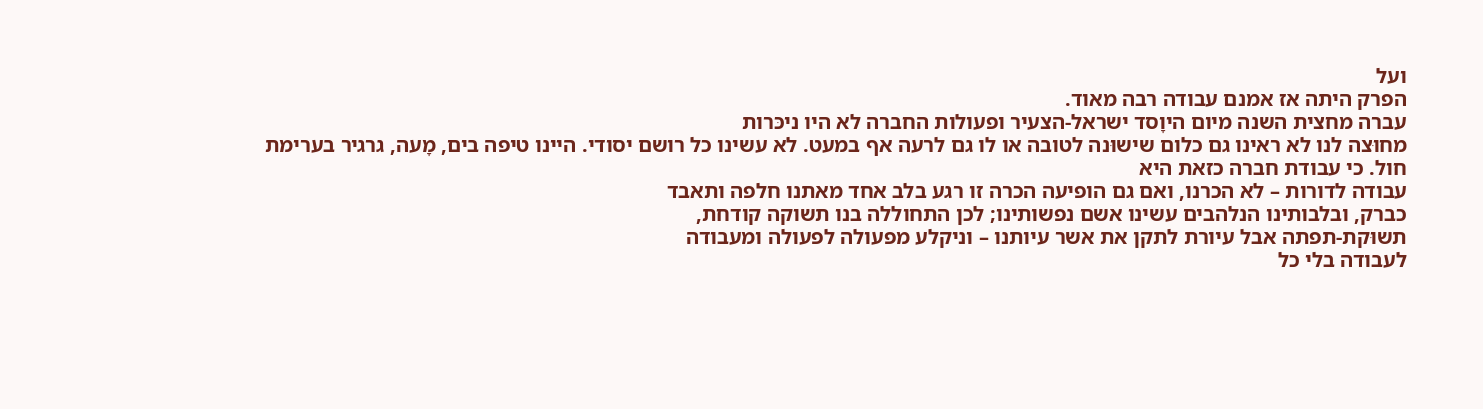ועל
הפרק היתה אז אמנם עבודה רבה מאוד.
עברה מחצית השנה מיום היוָסד ישראל-הצעיר ופעולות החברה לא היו ניכּרות
מחוּצה לנו לא ראינו גם כלום שישוּנה לטובה או לו גם לרעה אף במעט. לא עשינו כל רושם יסודי. היינו טיפה בים, מָעה, גרגיר בערימת
חול. כי עבודת חברה כזאת היא
עבודה לדורות – לא הכרנו, ואם גם הופיעה הכרה זו רגע בלב אחד מאתנו חלפה ותאבד
כברק, ובלבותינו הנלהבים עשינו אשם נפשותינו; לכן התחוללה בנו תשוקה קודחת,
תשוּקת-תפתה אבל עיורת לתקן את אשר עיותנו – וניקלע מפעולה לפעולה ומעבודה
לעבודה בלי כל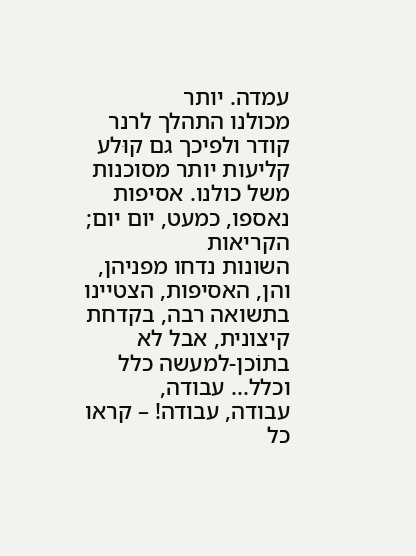עמדה. יותר
מכולנו התהלך לרנר קודר ולפיכך גם קוּלע קליעות יותר מסוכנות משל כולנו. אסיפות נאספו, כמעט, יום יום; הקריאות
השונות נדחו מפניהן, והן, האסיפות, הצטיינו בתשואה רבה, בקדחת קיצונית, אבל לא
בתוֹכן-למעשה כלל וכלל... עבודה,
עבודה, עבודה! – קראו כל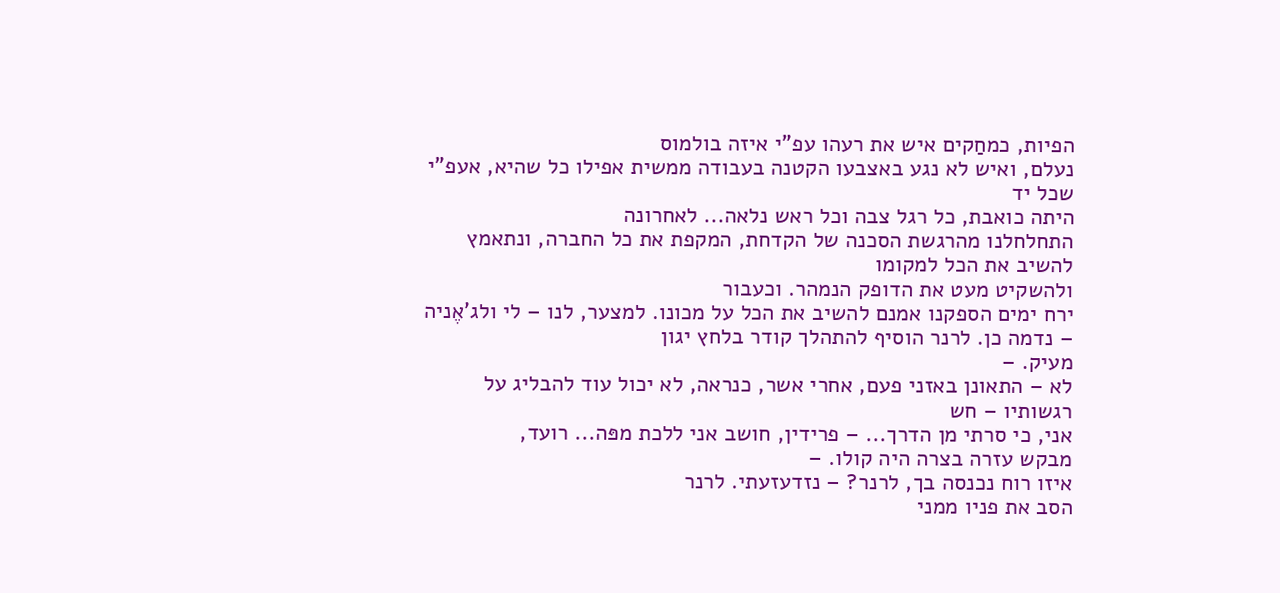הפיות, כמחַקים איש את רעהו עפ"י איזה בולמוס
נעלם, ואיש לא נגע באצבעו הקטנה בעבודה ממשית אפילו כל שהיא, אעפ"י שכל יד
היתה כואבת, כל רגל צבה וכל ראש נלאה... לאחרונה
התחלחלנו מהרגשת הסכנה של הקדחת, המקפת את כל החברה, ונתאמץ להשיב את הכל למקומו
ולהשקיט מעט את הדופק הנמהר. וכעבור
ירח ימים הספקנו אמנם להשיב את הכל על מכונו. למצער, לנו – לי ולג’אֶניה – נדמה כן. לרנר הוסיף להתהלך קודר בלחץ יגון
מעיק. –
לא – התאונן באזני פעם, אחרי אשר, כנראה, לא יכול עוד להבליג על רגשותיו – חש
אני, כי סרתי מן הדרך... – פרידין, חושב אני ללכת מפּה... רועד,
מבקש עזרה בצרה היה קולו. –
איזו רוח נכנסה בך, לרנר? – נזדעזעתי. לרנר
הסב את פניו ממני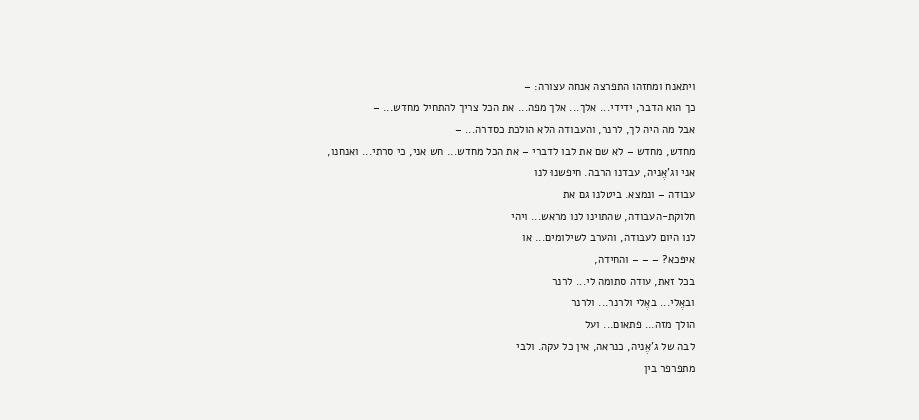ויתאנח ומחזהו התפרצה אנחה עצורה: –
כך הוא הדבר, ידידי... אלך... אלך מפה... את הכל צריך להתחיל מחדש... –
אבל מה היה לך, לרנר, והעבודה הלא הולכת כסדרה... –
מחדש, מחדש – לא שם את לבו לדברי – את הכל מחדש... חש אני, כי סרתי... ואנחנו,
אני וג’אֶניה, עבדנו הרבה. חיפשנוּ לנו
עבודה – ונמצא. ביטלנו גם את
חלוקת-העבודה, שהתוינו לנו מראש... ויהי
לנו היום לעבודה, והערב לשילומים... או
איפּכא? – – – והחידה,
בכל זאת, עודה סתומה לי... לרנר
ובאֶלי... באֶלי ולרנר... ולרנר
הולך מזה... פתאום... ועל
לבה של ג’אֶניה, כנראה, אין כל עקה. ולבי
מתפרפר בין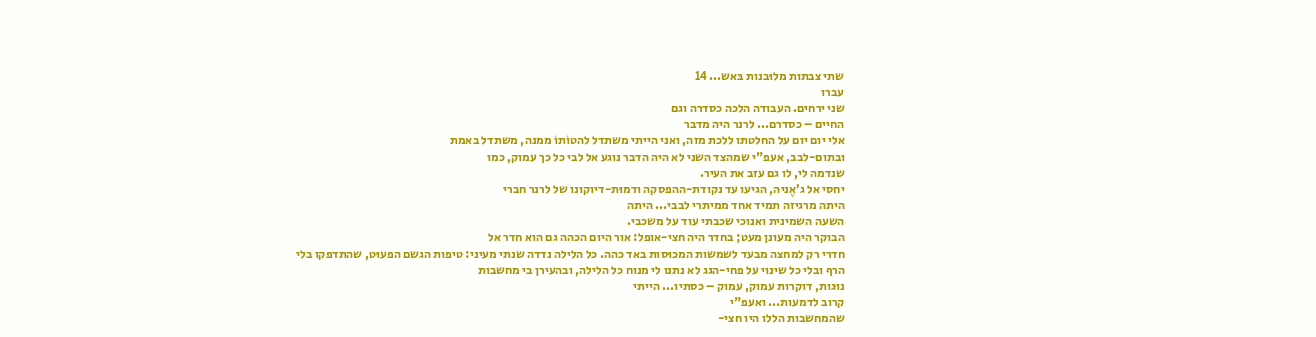שתי צבתות מלוּבנות בּאש... 14
עברו
שני ירחים. העבודה הלכה כסדרה וגם
החיים – כסדרם... לרנר היה מדבר
אלי יום יום על החלטתו ללכת מזה, ואני הייתי משתדל להטוֹתוֹ ממנה, משתדל באמת
ובתום-לבב, אעפ"י שמהצד השני לא היה הדבר נוגע אל לבי כל כך עמוק, כמו
שנדמה לי, לו גם עזב את העיר.
יחסי אל ג’אֶניה, הגיעו עד נקודת-ההפסקה ודמוּת-דיוקונו של לרנר חברי
היתה מרגיזה תמיד אחד ממיתרי לבבי... היתה
השעה השמינית ואנוכי שכבתי עוד על משכבי.
הבוקר היה מעונן מעט; בחדר היה חצי-אופל: אור היום הכהה גם הוא חדר אל
חדרי רק למחצה מבעד לשמשות המכוּסות באד כהה. כל הלילה נדדה שנתי מעיני: טיפות הגשם הפעוּט, שהתדפקו בלי
הרף ובלי כל שינוי על פחי-הגג לא נתנו לי מנוח כל הלילה, ובהעירן בי מחשבות
נוּגות, דוקרות עמוק, עמוק – כסתיו... הייתי
קרוב לדמעות... ואעפ"י
שהמחשבות הללו היו חצי-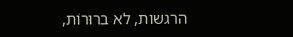הרגשות, לא ברוּרוֹת,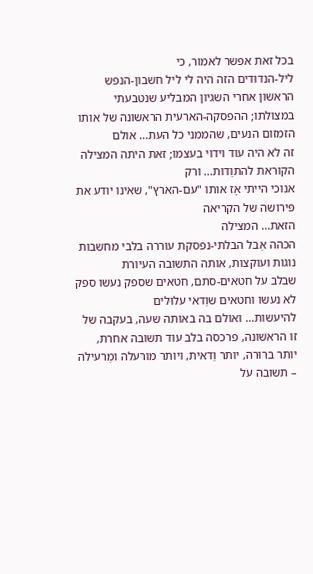בכל זאת אפשר לאמור, כי
ליל-הנדוּדים הזה היה לי ליל חשבון-הנפש הראשון אחרי השגיון המבליע שנטבעתי
במצולתו; ההפסקה-הארעית הראשונה של אותו הזמזום הנעים, שהממני כל העת... אולם
זה לא היה עוד וידוי בעצמו; זאת היתה המצילה הקוראת להתוַדוּת... ורק
אנוכי הייתי אָז אותו "עם-הארץ", שאינו יודע את פּירושה של הקריאה
הזאת... המצילה
הכהה אַבל הבלתי-נפסקת עוררה בלבי מחשבות נוגות ועוקצות, אותה התשובה העיורת
שבלב על חטאים-סתם, חטאים שספק נעשו ספק לא נעשו וחטאים שוַדאי עלוּלים
להיעשות... ואולם בה באותה שעה, בעקבה של זו הראשונה, פרכסה בלב עוד תשובה אחרת,
יותר ברוּרה, יותר וַדאית, ויותר מורעלה ומַרעילה – תשובה על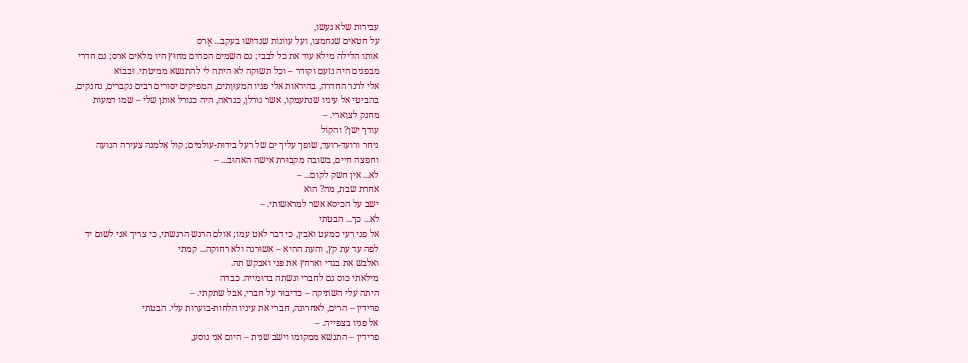עבירות שלא נעשו,
על חטאים שנחמצו, ועל עווֹנוֹת שנדושו בעקב... אֶרס
אותו הלילה מילא עוד את כל לבבי; גם השמים הכּהים מחוּץ היו מלאים ארס; גם חדרי
מבפנים היה נזעם וקודר – וכל תשוּקה לא היתה לי להתנשא ממיטתי. וּבבוֹא
אלי לרנר החדרה, בהיראות אלי פניו המעוּוָתים, המפיקים יסורים רבים נקברים, נחנקים,
בהביטי אל עיניו שנתעמקו, אשר גורלן, כנראה, היה כגורל אותן שלי – שמו דמעות
מחנק לצוָארי. –
עודך ישן? והקוֹל
ניחר ורועד-רועד, שופך עליך ים של רעל בידוּת-עולמים; קול אַלמנה צעירה הנועה
וחפצה חיים, בשובה מקבוּרת אישה האהוּב... –
לא... אין חשק לקום... –
אחרת שבת, מה? הוא
ישב על הכיסא אשר למראשותי. –
לא... כך... הבטתי
אל פני רעי כמעט ואבין, כי דבר לאט עמו; אולם הרגש הרגשתי, כי צריך אני לשום יד
לפה עד עת קץ, והעת ההיא – אשוּרנה ולא רחוקה... קמתי
ואלבש את בגדי וארחץ את פּני ואבקש תה.
מילאתי כוס גם לחברי ונשתה בדוּמייה. כבדה
היתה עלי השתיקה – כדיבוּר על חברי, אבל שתקתי. –
פרידין – הרים, לאחרונה, חברי את עיניו הלחות-בוערות עלי. הבטתי
אל פניו בצפּייה. –
פרידין – התנשא ממקומו וישב שנית – היום אני נוסע,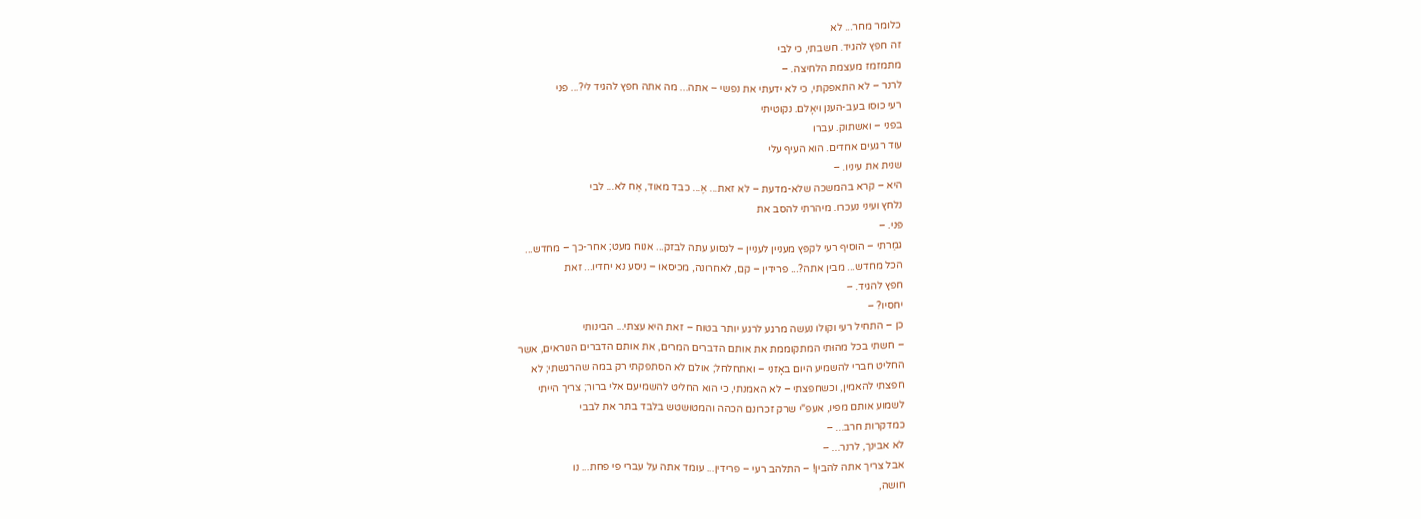כלומר מחר... לא
זה חפץ להגיד. חשבתי, כי לבי
מתמזמז מעצמת הלחיצה. –
לרנר – לא התאפקתי, כי לא ידעתי את נפשי – אתה... מה אתה חפץ להגיד לי?... פני
רעי כוּסו בעב-הענן ויאָלם. נקוטיתי
בפני – ואשתוק. עברו
עוד רגעים אחדים. הוא העיף עלי
שנית את עיניו. –
היא – קרא בהמשכה שלא-מדעת – לא זאת... אֶ... כבד מאוד, אַח לא... לבי
נלחץ ועיני נעכרו. מיהרתי להסב את
פּני. –
גמַרתי – הוסיף רעי לקפּץ מעניין לעניין – לנסוע עתה לבזק... אנוח מעט; אחר-כך – מחדש...
הכל מחדש... מבין אתה?... פרידין – קם, לאחרונה, מכיסאו – ניסע נא יחדיו... זאת
חפץ להגיד. –
יחסיו? –
כן – התחיל רעי וקולו נעשה מרגע לרגע יותר בטוח – זאת היא עצתי... הבינותי
– חשתי בכל מהוּתי המתקוממת את אותם הדברים המרים, את אותם הדברים הנוראים, אשר
החליט חברי להשמיע היום באָזני – ואתחלחל; אולם לא הסתפקתי רק במה שהרגשתי; לא
חפצתי להאמין, וכשחפצתי – לא האמנתי, כי הוא החליט להשמיעם אלי ברור; צריך הייתי
לשמוע אותם מפיו, אעפ"י שרק זכרונם הכהה והמטוּשטש בלבד בתר את לבבי
כמדקרות חרב... –
לא אבינך, לרנר... –
אבל צריך אתה להבין! – התלהב רעי – פרידין... עומד אתה על עברי פי פחת... נו
חושה,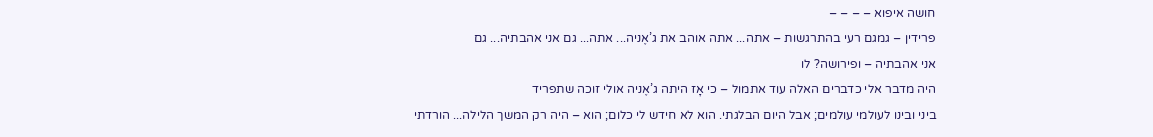חושה איפוא – – – –
פרידין – גמגם רעי בהתרגשות – אתה... אתה אוהב את ג’אֶניה... אתה... גם אני אהבתיה... גם
אני אהבתיה – ופירושה? לו
היה מדבר אלי כדברים האלה עוד אתמול – כי אָז היתה ג’אֶניה אולי זוכה שתפריד
ביני ובינו לעולמי עולמים; אבל היום הבלגתי. הוא לא חידש לי כלום; הוא – היה רק המשך הלילה... הורדתי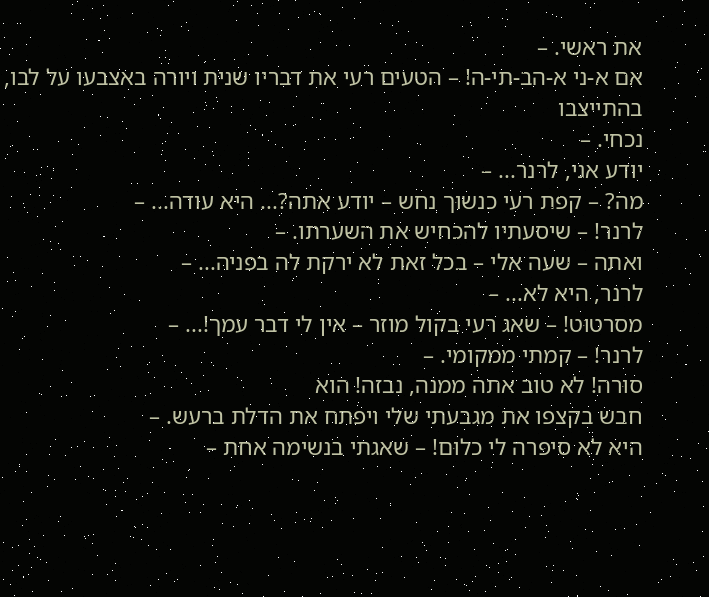את ראשי. –
אם א-ני א-הב-תי-ה! – הטעים רעי את דבריו שנית ויורה באצבעו על לבו, בהתייצבו
נכחי. –
יודע אני, לרנר... –
מה? – קפת רעי כנשוּך נחש – יודע אתה?... היא עודה... –
לרנר! – שיסעתיו להכחיש את השערתו. –
ואתה – שעה אלי – בכל זאת לא ירקת לה בפניה... –
לרנר, היא לא... –
מסרטוּט! – שאג רעי בקול מוזר – אין לי דבר עמך!... –
לרנר! – קמתי ממקומי. –
סוּרה! לא טוב אתה ממנה, נבזה! הוא
חבש בקצפו את מגבעתי שלי ויפתח את הדלת ברעש. –
היא לא סיפּרה לי כלוּם! – שאגתי בנשימה אחת –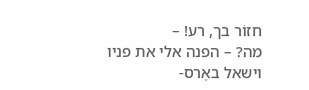חזוֹר בך, רע! –
מה? – הפנה אלי את פניו וישאל באֶרס-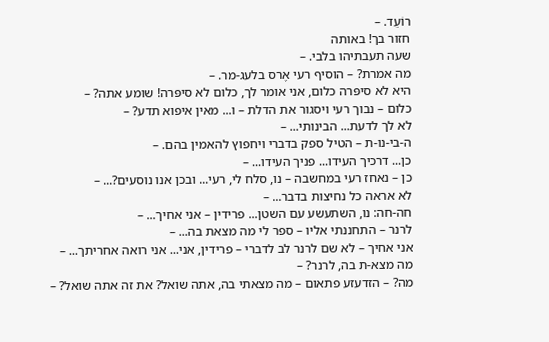רוֹעֵד. –
חזור בך! באותה
שעה תעבתיהו בלבי. –
מה אמרת? – הוסיף רעי אֶרס בלעג-מר. –
היא לא סיפּרה כלום, אני אומר לך, כלום לא סיפּרה! שומע אתה? –
כלום – נבוך רעי ויסגור את הדלת – ו... מאין איפוא תדע? –
לא לך לדעת... הבינותי... –
ה-בי-נו-ת – הטיל ספק בדברי ויחפוץ להאמין בהם. –
כן... דרכיך העידו... פניך העידו... –
כן – נאחז רעי במחשבה – נו, סלח לי, רעי... ובכן אנו נוסעים?... –
לא אראה כל נחיצות בדבר... –
חה-חה: נו, השתעשע עם השטן... פרידין – אני אחיך... –
לרנר – התחננתי אליו – ספר לי מה מצאת בה... –
אני אחיך – לא שם לרנר לב לדברי – פרידין, אני... אני רואה אחריתך... –
מה מצא-ת בה, לרנר? –
מה? – הזדעזע פתאום – מה מצאתי בה, אתה שואל? את זה אתה שואל? –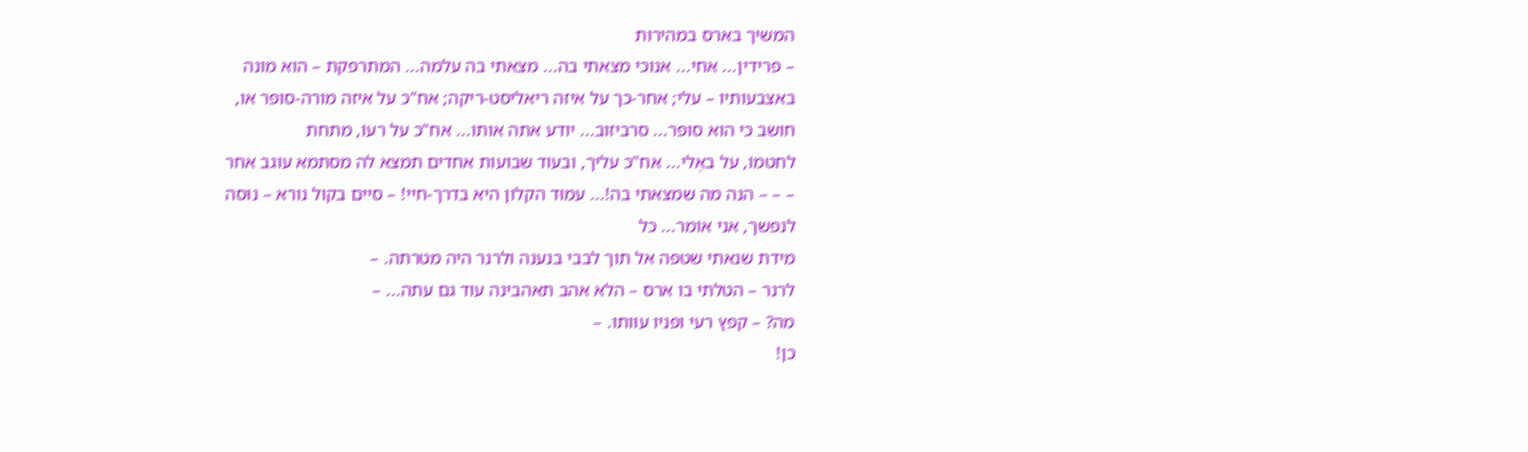המשיך בארס במהירות
– פרידין... אחי... אנוכי מצאתי בה... מצאתי בה עלמה... המתרפקת – הוא מונה
באצבעותיו – עלי; אחר-כך על איזה ריאליסט-ריקה; אח"כ על איזה מורה-סופר או,
חושב כי הוא סופר... סרביזוב... יודע אתה אותו... אח"כ על רעוֹ, מתחת
לחטמוֹ, על באֶלי... אח"כ עליך, ובעוד שבועות אחדים תמצא לה מסתמא עוגב אחר
– – – הנה מה שמצאתי בה!... עמוּד הקלון היא בדרך-חיי! – סיים בקול נורא – נוּסה
לנפשך, אני אוֹמר... כל
מידת שנאתי שטפה אל תוך לבבי בנענה ולרנר היה מטרתה. –
לרנר – הטלתי בו ארס – הלא אהב תאהבינה עוד גם עתה... –
מה? – קפץ רעי ופניו עוּותוּ. –
כן!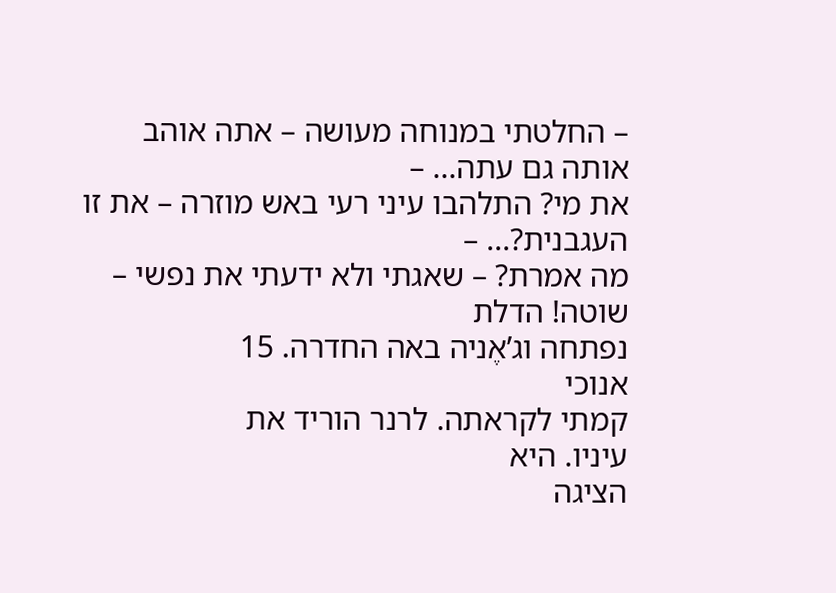– החלטתי במנוחה מעושה – אתה אוהב אותה גם עתה... –
את מי? התלהבו עיני רעי באש מוזרה – את זו העגבנית?... –
מה אמרת? – שאגתי ולא ידעתי את נפשי – שוטה! הדלת
נפתחה וג’אֶניה באה החדרה. 15
אנוכי
קמתי לקראתה. לרנר הוריד את
עיניו. היא
הציגה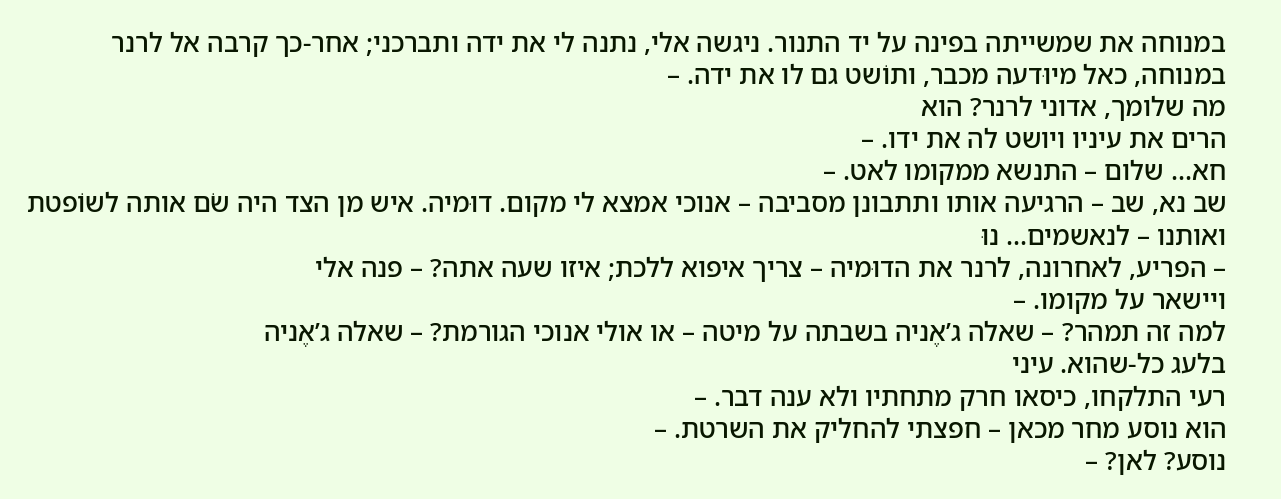במנוחה את שמשייתה בפינה על יד התנור. ניגשה אלי, נתנה לי את ידה ותברכני; אחר-כך קרבה אל לרנר
במנוחה, כאל מיוּדעה מכבר, ותוֹשט גם לו את ידה. –
מה שלומך, אדוני לרנר? הוא
הרים את עיניו ויושט לה את ידו. –
חא... שלום – התנשא ממקומו לאט. –
שב נא, שב – הרגיעה אותו ותתבונן מסביבה – אנוכי אמצא לי מקום. דוּמיה. איש מן הצד היה שֹם אותה לשוֹפטת
ואותנו – לנאשמים... נוּ
– הפריע, לאחרונה, לרנר את הדוּמיה – צריך איפוא ללכת; איזו שעה אתה? – פנה אלי
ויישאר על מקומו. –
למה זה תמהר? – שאלה ג’אֶניה בשבתה על מיטה – או אולי אנוכי הגורמת? – שאלה ג’אֶניה
בלעג כל-שהוא. עיני
רעי התלקחו, כיסאו חרק מתחתיו ולא ענה דבר. –
הוא נוסע מחר מכאן – חפצתי להחליק את השרטת. –
נוסע? לאן? –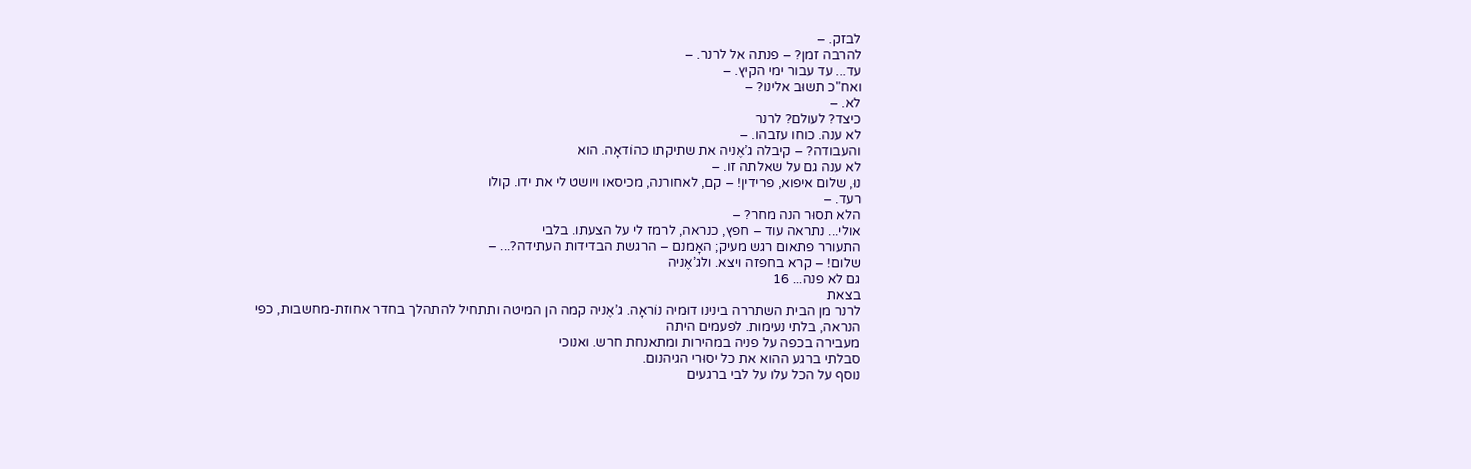לבזק. –
להרבה זמן? – פנתה אל לרנר. –
עד... עד עבור ימי הקיץ. –
ואח"כ תשוּב אלינו? –
לא. –
כיצד? לעולם? לרנר
לא ענה. כוחו עזבהו. –
והעבודה? – קיבלה ג’אֶניה את שתיקתו כהוֹדאָה. הוא
לא ענה גם על שאלתה זו. –
נוּ, שלום איפוא, פרידין! – קם, לאחורנה, מכיסאו ויושט לי את ידו. קולו
רעד. –
הלא תסוּר הנה מחר? –
אולי... נתראה עוד – חפץ, כנראה, לרמז לי על הצעתו. בלבי
התעורר פתאום רגש מעיק; האָמנם – הרגשת הבדידות העתידה?... –
שלום! – קרא בחפזה ויצא. ולג’אֶניה
גם לא פנה... 16
בצאת
לרנר מן הבית השתררה בינינו דוּמיה נוֹראָה. ג’אֶניה קמה הן המיטה ותתחיל להתהלך בחדר אחוזת-מחשבות, כפי
הנראה, בלתי נעימות. לפעמים היתה
מעבירה בכפה על פניה במהירות ומתאנחת חרש. ואנוכי
סבלתי ברגע ההוא את כל יסוּרי הגיהנום.
נוסף על הכל עלו על לבי ברגעים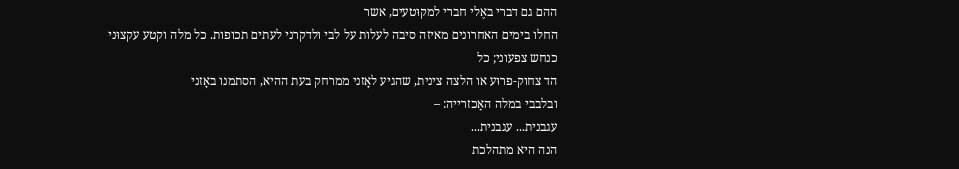ההם גם דברי באֶלי חברי למקוּטעים, אשר
החלו בימים האחרונים מאיזה סיבה לעלות על לבי ולדקרני לעתים תכופות. כל מלה וקטע עקצוּני כנחש צפעוני; כל
הד צחוק-פרוּע או הלצה צינית, שהגיע לאָזני ממרחק בעת ההיא, הסתמנו באָזני
ובלבבי במלה האַכזרייה: –
עגבנית... עגבנית...
הנה היא מתהלכת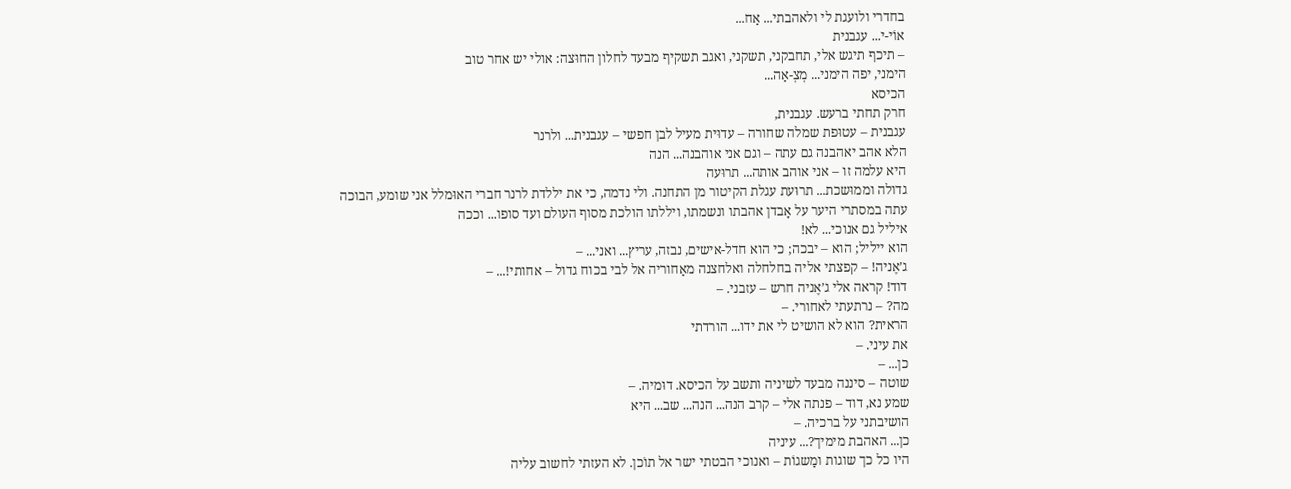בחדרי ולועגת לי ולאהבתי... אַח...
אוֹי-י... עגבנית
– תיכף תיגש אלי, תחבקני, תשקני, ואגב תשקיף מבעד לחלון החוּצה: אולי יש אחר טוב
הימני, יפה הימני... מְצְ-אַה...
הכיסא
חרק תחתי ברעש. עגבנית,
עגבנית – עטוּפת שמלה שחורה – עדוּית מעיל לבן חפשי – עגבנית... ולרנר
הלא אהב יאהבנה גם עתה – וגם אני אוהבנה... הנה
היא עלמה זו – אני אוהב אותה... תרוּעה
גדולה וממוּשכת... תרוּעת עגלת הקיטור מן התחנה. ולי נדמה, כי את יללדת לרנר חברי האוּמלל אני שומע, הבוכה
עתה במסתרי היער על אָבדן אהבתו ונשמתו, ויללתו הולכת מסוף העולם ועד סופו... וככה
איליל גם אנוכי... לא!
הוא ייליל; הוא – יבכה; כי הוא חדל-אישים, נבזה, עריץ... ואני... –
ג’אֶניה! – קפצתי אליה בחלחלה ואלחצנה מאַחוריה אל לבי בכוח גדול – אחותי!... –
דוד! קראה אלי ג’אֶניה חרש – עזבני. –
מה? – נרתעתי לאחורי. –
הראית? הוא לא הושיט לי את ידו... הורדתי
את עיני. –
כן... –
שוטה – סיננה מבעד לשיניה ותשב על הכיסא. דוּמיה. –
שמע נא, דוד – פנתה אלי – קרב הנה... הנה... שב... היא
הושיבתני על ברכיה. –
כן... האהבת מימיך?... עיניה
היו כל כך שוגות ומַשגוֹת – ואנוכי הבטתי ישר אל תוֹכן. לא העזתי לחשוב עליה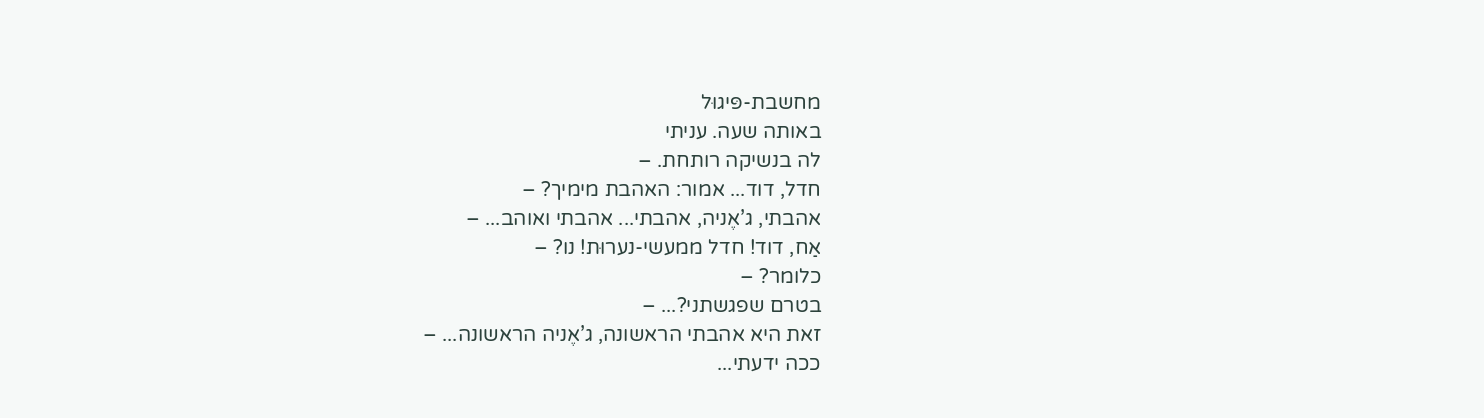מחשבת-פּיגוּל
באותה שעה. עניתי
לה בנשיקה רותחת. –
חדל, דוד... אמור: האהבת מימיך? –
אהבתי, ג’אֶניה, אהבתי... אהבתי ואוהב... –
אַח, דוד! חדל ממעשי-נערוּת! נו? –
כלומר? –
בטרם שפגשתני?... –
זאת היא אהבתי הראשונה, ג’אֶניה הראשונה... –
ככה ידעתי...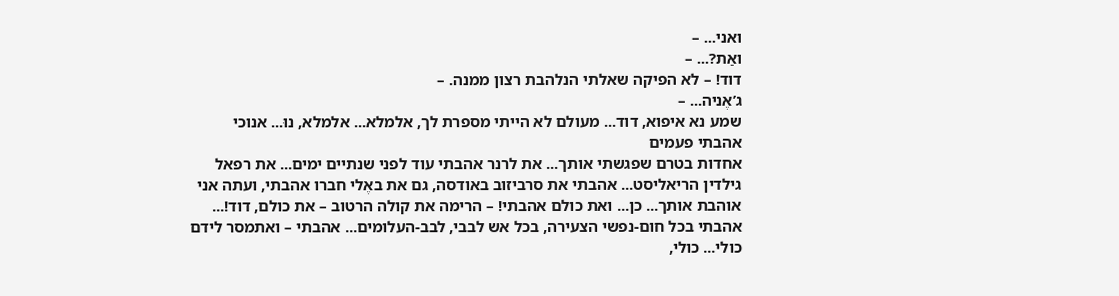ואני... –
ואַת?... –
דוד! – לא הפיקה שאלתי הנלהבת רצון ממנה. –
ג’אֶניה... –
שמע נא איפוא, דוד... מעולם לא הייתי מספרת לך, אלמלא... אלמלא, נוּ... אנוכי
אהבתי פעמים
אחדות בטרם שפגשתי אותך... את לרנר אהבתי עוד לפני שנתיים ימים... את רפאל
גילדין הריאליסט... אהבתי את סרביזוב באודסה, גם את באֶלי חברו אהבתי, ועתה אני
אוהבת אותך... כן... ואת כולם אהבתי! – הרימה את קולה הרטוב – את כולם, דוד!...
אהבתי בכל חום-נפשי הצעירה, בכל אש לבבי, לבב-העלומים... אהבתי – ואתמסר לידם
כולי... כולי,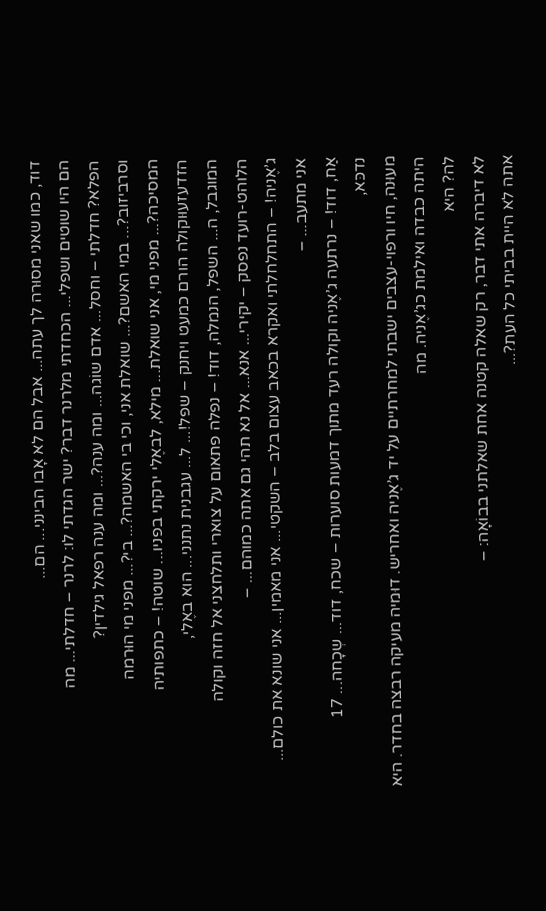דוד, כמו שאני מסוּרה לך עתה... אבל הם לא אָבו הבינני... הם...
הם היו שוטים ושפלי... הכחדתי מלרנר דבר? ישר הגדתי לו: לרנר – חדלתי... מה
הפלא? חדלתי – וחסל... אדם שוֹגה... ומה ענה?... ומה ענה רפאל גילדין?
וסרביזוב?... במי האשם?... שואלת אני, וכי בי האשמה?... בי?... מפני מי הוּרמה
המסיכה?... מפני מי, אני שואלת... מילא, לבאֶלי ירקתי בפניו... שוטה! – כתפותיה
הזדעזעוּוקולה הורם כמעט ויחנק – שפל!... ל... עגבנית נתנני... הוא באֶלי,
המוגבל, ה... השפל, הנמלה, דוד! – נפלה פתאום על צוארי ותלחצני אל חזה וקולה
הלוהט-רועד נפסק – יקירי... אנא... אל נא תהי גם אתה כמוהם... –
ג’אֶניה! – התחלחלתי ואקרא בכאב עצום בלב – השקטי... אני מאמין... אני שונא את כולם...
אני מתעב... –
אַח, דוד! – נרתעה ג’אֶניה וקולה רעד מתוך דמעות סוערות – שכח, דוד... שְכָחה... 17
נדכּא,
מעוּנה, חיו ורפוי-עצבים ישבתי למחרתיים על יד ג’אֶניה ואחריש. דוּמיה מעיקה רבצה בחדר. היא היתה כבדה ואילמת כג’אֶניה. מה
לה? היא
לא דיברה אתי דבר, רק שאלה קטנה אחת שאלתני בבוֹאָה: –
אתה לא היית בביתי כל העת?...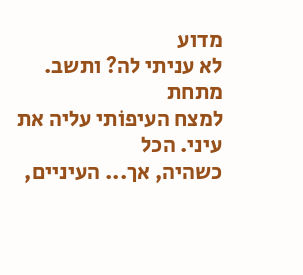מדוע
לא עניתי לה? ותשב.
מתחת
למצח העיפוֹתי עליה את עיני. הכל
כשהיה, אך... העיניים,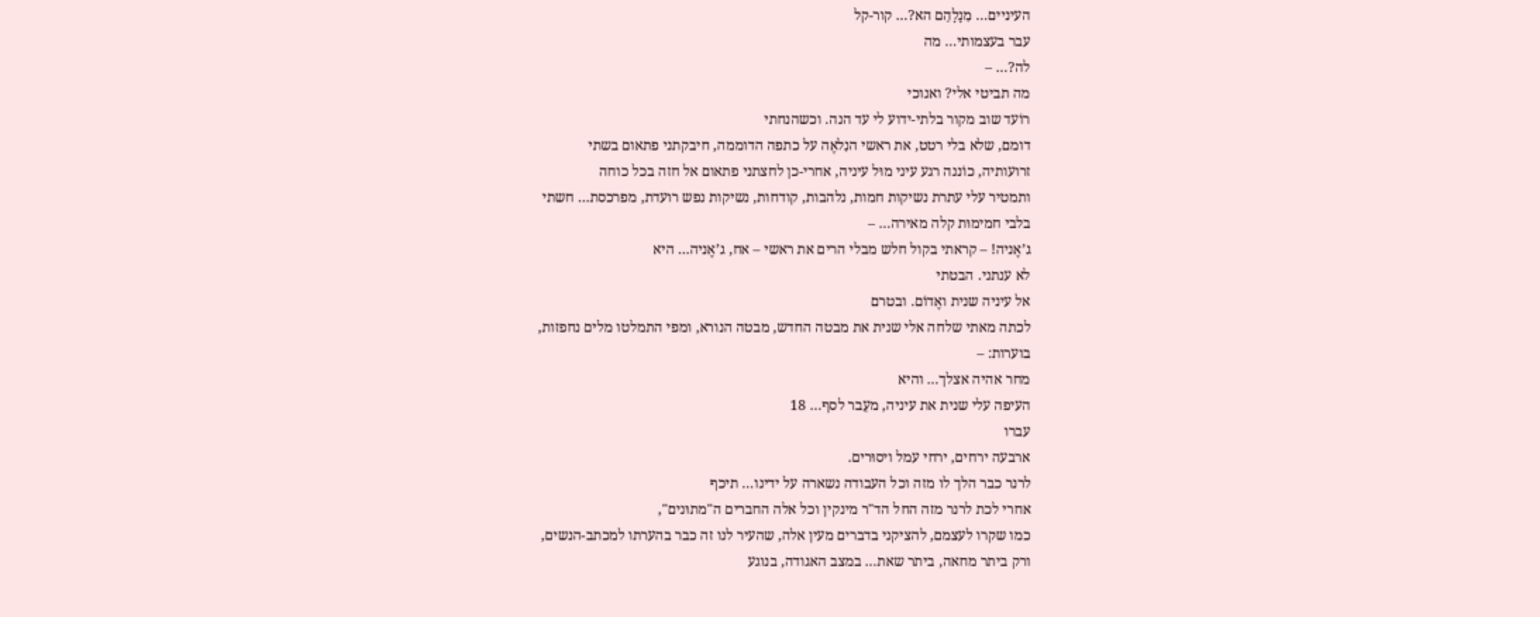העיניים... מִנָלָהֵם הא?... קור-קל
עבר בעצמותי... מה
לה?... –
מה תביטי אלי? ואנוכי
רוֹעד שוב מקור בלתי-ידוע לי עד הנה. וכשהנחתי
דומם, שלא בלי רטט, את ראשי הנִלאֶה על כתפה הדוממה, חיבקתני פתאום בשתי
זרועותיה, כוֹננה רגע עיני מוּל עיניה, אחרי-כן לחצתני פתאום אל חזה בכל כוחה
ותמטיר עלי עתרת נשיקות חמות, נלהבות, קודחות, נשיקות נפש רועדת, מפרכסת... חשתי
בלבי חמימוּת קלה מאירה... –
ג’אֶניה! – קראתי בקול חלש מבלי הרים את ראשי – אח, ג’אֶניה... היא
לא ענתני. הבטתי
אל עיניה שנית ואֶדוֹם. ובטרם
לכתה מאתי שלחה אלי שנית את מבטה החדש, מבטה הנורא, ומפי התמלטו מלים נחפזות,
בוערות: –
מחר אהיה אצלך... והיא
העיפה עלי שנית את עיניה, מעֵבר לסף... 18
עברו
ארבעה ירחים, ירחי עמל ויסוּרים.
לרנר כבר הלך לו מזה וכל העבודה נשארה על ידינו... תיכף
אחרי לכת לרנר מזה החל הד"ר מינקין וכל אלה החברים ה"מתוּנים",
כמו שקרו לעצמם, להציקני בדברים מעין אלה, שהעיר לנו זה כבר בהערתו למכתב-הנשים,
ורק ביתר מחאה, ביתר שאת... במצב האגודה, בנוגע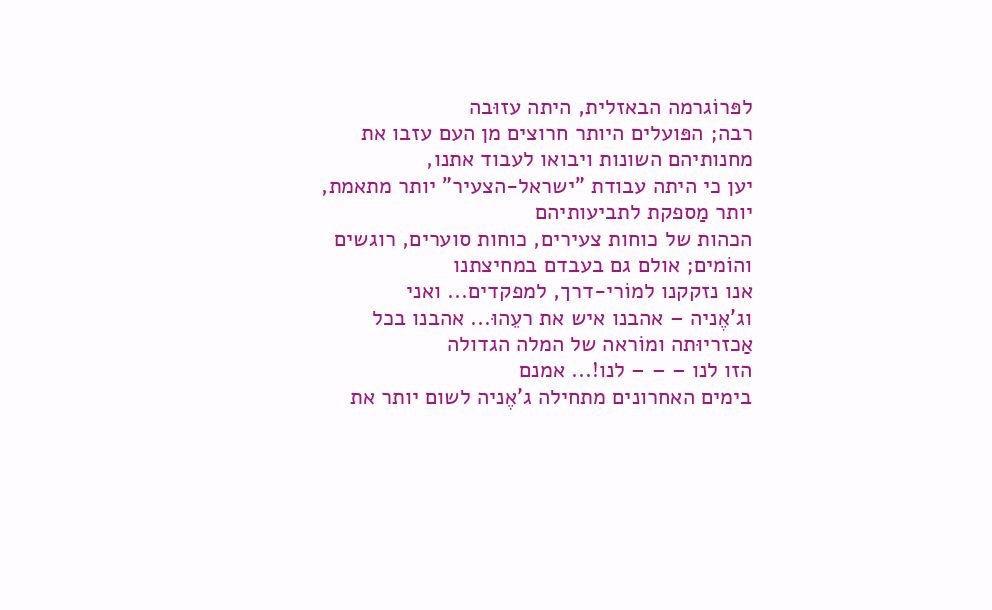לפּרוֹגרמה הבאזלית, היתה עזוּבה
רבה; הפּועלים היותר חרוצים מן העם עזבו את מחנותיהם השונות ויבואו לעבוד אתנו,
יען כי היתה עבודת "ישראל-הצעיר" יותר מתאמת, יותר מַספקת לתביעותיהם
הכהות של כוחות צעירים, כוחות סוערים, רוגשים והוֹמים; אולם גם בעבדם במחיצתנו
אנו נזקקנו למוֹרי-דרך, למפקדים... ואני
וג'אֶניה – אהבנו איש את רעֵהוּ... אהבנו בכל אַכזריוּתה ומוֹראה של המלה הגדולה
הזו לנו – – – לנו!... אמנם
בימים האחרונים מתחילה ג'אֶניה לשום יותר את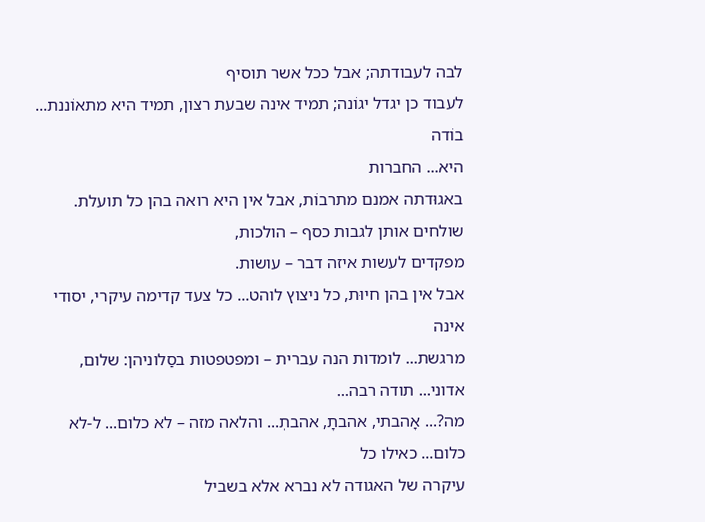לבה לעבודתה; אבל ככל אשר תוסיף
לעבוד כן יגדל יגוֹנה; תמיד אינה שבעת רצון, תמיד היא מתאוֹננת... בוֹדה
היא... החברות
באגוּדתה אמנם מתרבוֹת, אבל אין היא רואה בהן כל תועלת. שולחים אותן לגבות כסף – הולכות,
מפקדים לעשות איזה דבר – עושות.
אבל אין בהן חיוּת, כל ניצוץ לוהט... כל צעד קדימה עיקרי, יסודי אינה
מרגשת... לומדות הנה עברית – ומפטפטות בסַלוניהן: שלום, אדוני... תודה רבה...
מה?... אָהבתי, אהבתָ, אהבתְ... והלאה מזה – לא כלום... ל-לא כלום... כאילו כל
עיקרה של האגודה לא נברא אלא בשביל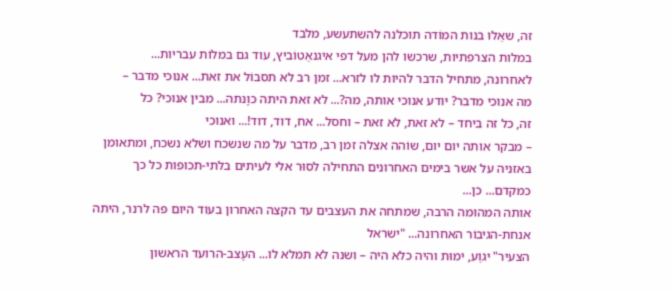זה, שאֵלוּ בנות המוֹדה תוכלנה להשתעשע, מלבד
במלות הצרפתיות, שרכשו להן מעל דפי איגנאַטוֹביץ, עוד גם במלוֹת עבריות...
לאחרונה, מתחיל הדבר להיות לו לזרא... זמן רב לא תסבוֹל את זאת... אנוכי מדבר –
מה אנוכי מדבר? יודע אנוכי אותה, מה?... לא זאת היתה כוָנתה... מבין אנוכי? כל
זה, כל זה ביחד – לא זאת, לא זאת – וחסל... אח, דוד, דוד!... ואנוכי
– מבקר אותה יום יום, שוֹהה אצלה זמן רב, מדבר על מה שנשכח ושלא נשכח, ומתאומן
באזניה על אשר בימים האחרונים התחילה לסוּר אלי לעיתים בלתי-תכופות כל כך
כמקדם... כן...
אותה המהוּמה הרבה, שמתחה את העצבים עד הקצה האחרון בעוד היום פה לרנר, היתה
אנחת-הגיבוֹר האחרונה... "ישראל
הצעיר" יגוַע, ימוּת והיה כלא היה – ושנה לא תמלא לו... העֶצב-הרועד הראשון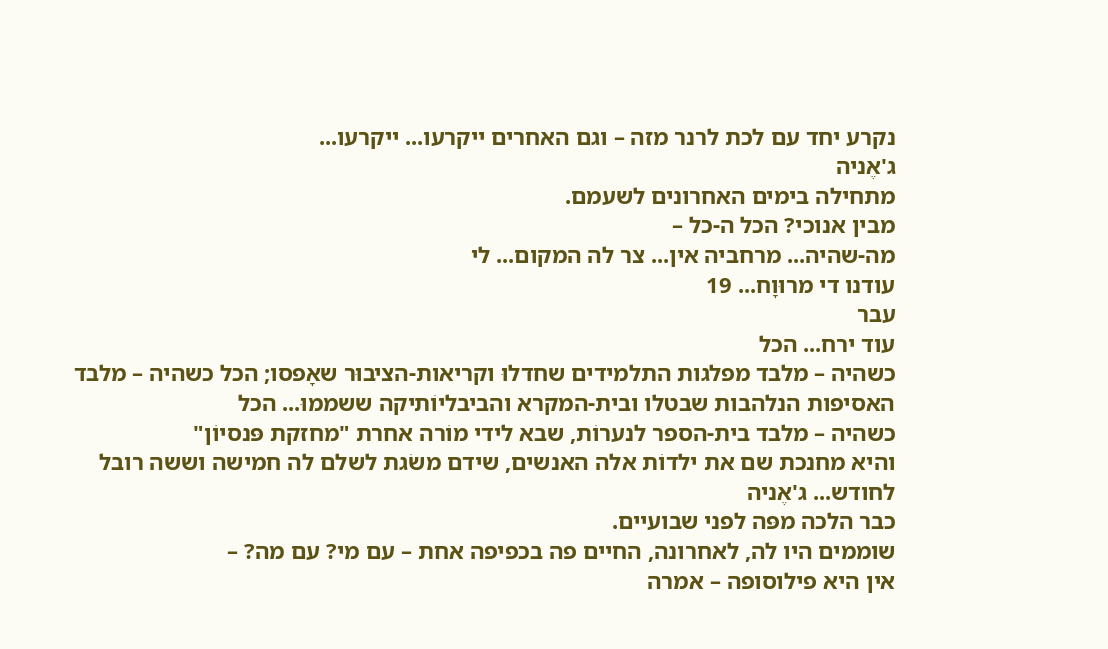נקרע יחד עם לכת לרנר מזה – וגם האחרים ייקרעו... ייקרעו...
ג'אֶניה
מתחילה בימים האחרונים לשעמם.
מבין אנוכי? הכל ה-כל –
מה-שהיה... מרחביה אין... צר לה המקום... לי
עודנו די מרוּוָח... 19
עבר
עוד ירח... הכל
כשהיה – מלבד מפלגות התלמידים שחדלוּ וקריאות-הציבוּר שאָפסו; הכל כשהיה – מלבד
האסיפות הנלהבות שבטלו ובית-המקרא והביבליוֹתיקה ששממוּ... הכל
כשהיה – מלבד בית-הספר לנערוֹת, שבא לידי מוֹרה אחרת "מחזקת פּנסיוֹן"
והיא מחנכת שם את ילדוֹת אלה האנשים, שידם משֹגת לשלם לה חמישה וששה רובל
לחודש... ג'אֶניה
כבר הלכה מפּה לפני שבועיים.
שוממים היו לה, לאחרונה, החיים פה בכפיפה אחת – עם מי? עם מה? –
אין היא פילוסופה – אמרה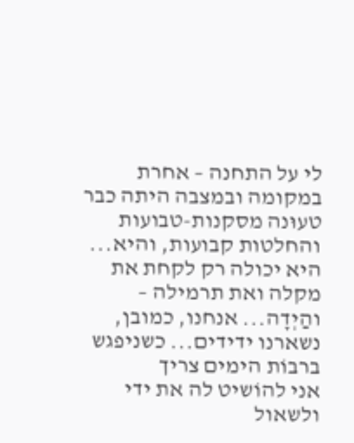לי על התחנה – אחרת במקומה ובמצבה היתה כבר טעוּנה מסקנות-טבועות
והחלטות קבועות, והיא... היא יכולה רק לקחת את מקלה ואת תרמילה – והַיְדָה... אנחנו, כמובן, נשארנו ידידים... כשניפגש ברבוֹת הימים צריך
אני להוֹשיט לה את ידי ולשאול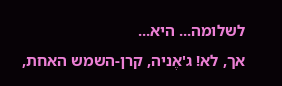לשלומה... היא...
אך, לא! ג'אֶניה, קרן-השמש האחת,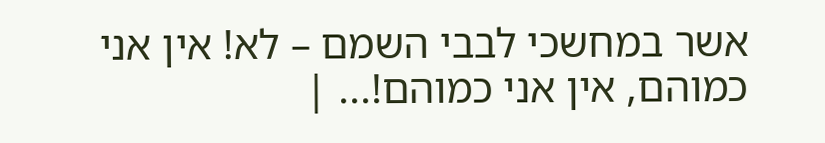אשר במחשכי לבבי השמם – לא! אין אני
כמוהם, אין אני כמוהם!... |